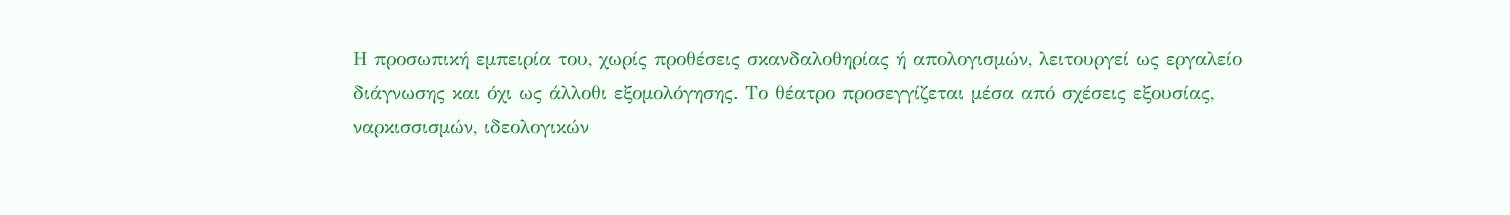Η προσωπική εμπειρία του, χωρίς προθέσεις σκανδαλοθηρίας ή απολογισμών, λειτουργεί ως εργαλείο διάγνωσης και όχι ως άλλοθι εξομολόγησης. Το θέατρο προσεγγίζεται μέσα από σχέσεις εξουσίας, ναρκισσισμών, ιδεολογικών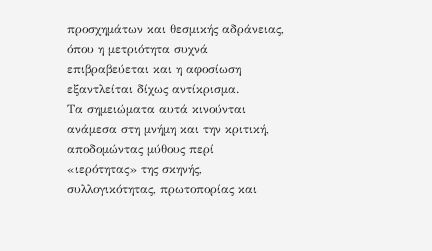προσχημάτων και θεσμικής αδράνειας, όπου η μετριότητα συχνά επιβραβεύεται και η αφοσίωση εξαντλείται δίχως αντίκρισμα.
Τα σημειώματα αυτά κινούνται ανάμεσα στη μνήμη και την κριτική, αποδομώντας μύθους περί «ιερότητας» της σκηνής, συλλογικότητας, πρωτοπορίας και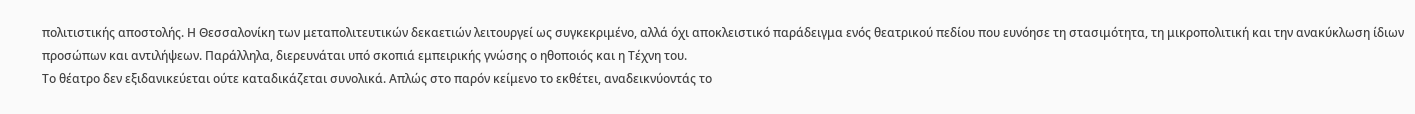πολιτιστικής αποστολής. Η Θεσσαλονίκη των μεταπολιτευτικών δεκαετιών λειτουργεί ως συγκεκριμένο, αλλά όχι αποκλειστικό παράδειγμα ενός θεατρικού πεδίου που ευνόησε τη στασιμότητα, τη μικροπολιτική και την ανακύκλωση ίδιων προσώπων και αντιλήψεων. Παράλληλα, διερευνάται υπό σκοπιά εμπειρικής γνώσης ο ηθοποιός και η Τέχνη του.
Το θέατρο δεν εξιδανικεύεται ούτε καταδικάζεται συνολικά. Απλώς στο παρόν κείμενο το εκθέτει, αναδεικνύοντάς το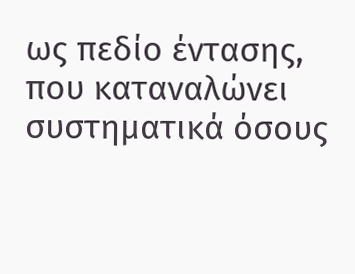ως πεδίο έντασης, που καταναλώνει συστηματικά όσους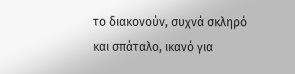το διακονούν, συχνά σκληρό και σπάταλο, ικανό για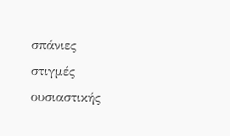σπάνιες στιγμές ουσιαστικής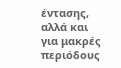έντασης, αλλά και για μακρές περιόδους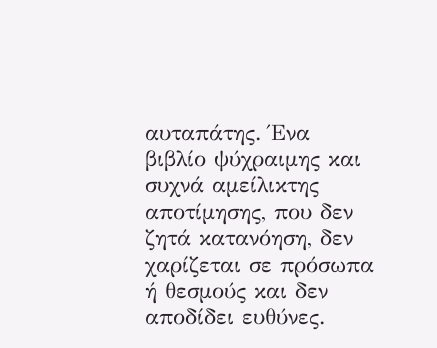αυταπάτης. Ένα βιβλίο ψύχραιμης και συχνά αμείλικτης αποτίμησης, που δεν ζητά κατανόηση, δεν χαρίζεται σε πρόσωπα ή θεσμούς και δεν αποδίδει ευθύνες.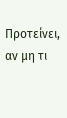Προτείνει, αν μη τι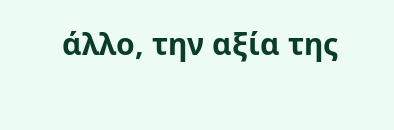άλλο, την αξία της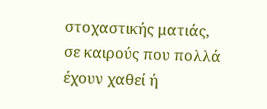στοχαστικής ματιάς, σε καιρούς που πολλά έχουν χαθεί ή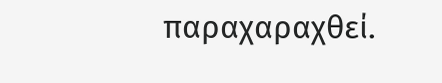παραχαραχθεί.